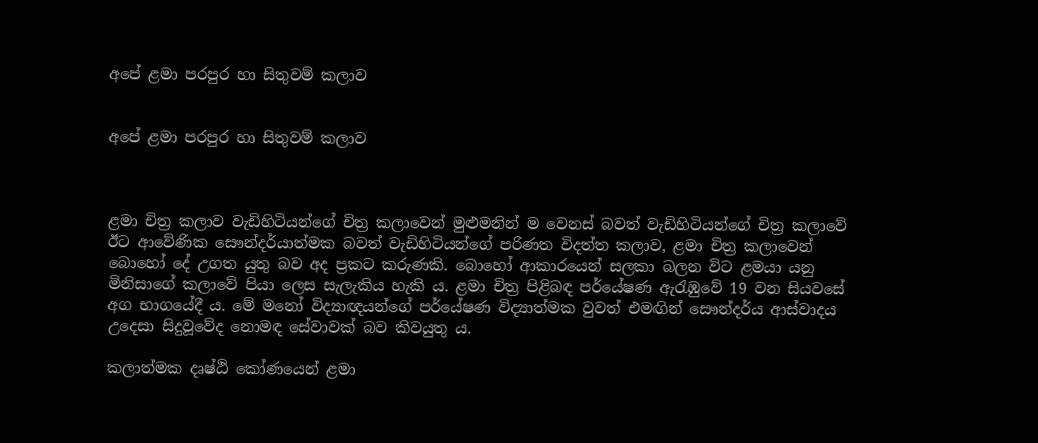අපේ ළමා පරපුර හා සිතුවම් කලාව


අපේ ළමා පරපුර හා සිතුවම් කලාව



ළමා චිත්‍ර කලාව වැඩිහිටියන්ගේ චිත්‍ර කලාවෙන් මුළුමනින් ම වෙනස් බවත් වැඩිහිටියන්ගේ චිත්‍ර කලාවේ ඊට ආවේණික සෞන්දර්යාත්මක බවත් වැඩිහිටියන්ගේ පරිණත විදත්ත කලාව, ළමා චිත්‍ර කලාවෙන් බොහෝ දේ උගත යුතු බව අද ප්‍රකට කරුණකි. බොහෝ ආකාරයෙන් සලකා බලන විට ළමයා යනු මිනිසාගේ කලාවේ පියා ලෙස සැලැකිය හැකි ය. ළමා චිත්‍ර පිළිබඳ පර්යේෂණ ඇරැඹුවේ 19 වන සියවසේ අග භාගයේදී ය. මේ මනෝ විද්‍යාඥයන්ගේ පර්යේෂණ විද්‍යාත්මක වුවත් එමඟින් සෞන්දර්ය ආස්වාදය උදෙසා සිදුවූවේද නොමඳ සේවාවක් බව කිවයුතු ය.

කලාත්මක දෘෂ්ඨි කෝණයෙන් ළමා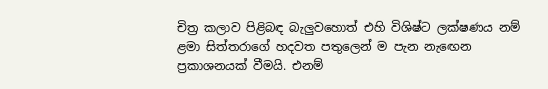චිත්‍ර කලාව පිළිබඳ බැලුවහොත් එහි විශිෂ්ට ලක්ෂණය නම් ළමා සිත්තරාගේ හදවත පතුලෙන් ම පැන නැඟෙන ප්‍රකාශනයක් වීමයි. එනම්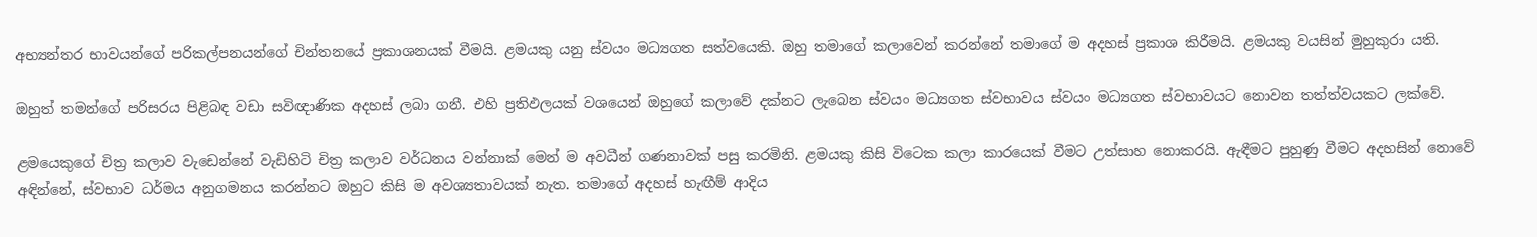අභ්‍යන්තර භාවයන්ගේ පරිකල්පනයන්ගේ චින්තනයේ ප්‍රකාශනයක් වීමයි. ළමයකු යනු ස්වයං මධ්‍යගත සත්වයෙකි. ඔහු තමාගේ කලාවෙන් කරන්නේ තමාගේ ම අදහස් ප්‍රකාශ කිරීමයි. ළමයකු වයසින් මුහුකුරා යති.

ඔහුත් තමන්ගේ පරිසරය පිළිබඳ වඩා සවිඥාණික අදහස් ලබා ගනී. එහි ප්‍රතිඵලයක් වශයෙන් ඔහුගේ කලාවේ දක්නට ලැබෙන ස්වයං මධ්‍යගත ස්වභාවය ස්වයං මධ්‍යගත ස්වභාවයට නොවන තත්ත්වයකට ලක්වේ.

ළමයෙකුගේ චිත්‍ර කලාව වැඩෙන්නේ වැඩිහිටි චිත්‍ර කලාව වර්ධනය වන්නාක් මෙන් ම අවධීන් ගණනාවක් පසු කරමිනි. ළමයකු කිසි විටෙක කලා කාරයෙක් වීමට උත්සාහ නොකරයි. ඇඳීමට පුහුණු වීමට අදහසින් නොවේ අඳින්නේ, ස්වභාව ධර්මය අනුගමනය කරන්නට ඔහුට කිසි ම අවශ්‍යතාවයක් නැත. තමාගේ අදහස් හැඟීම් ආදිය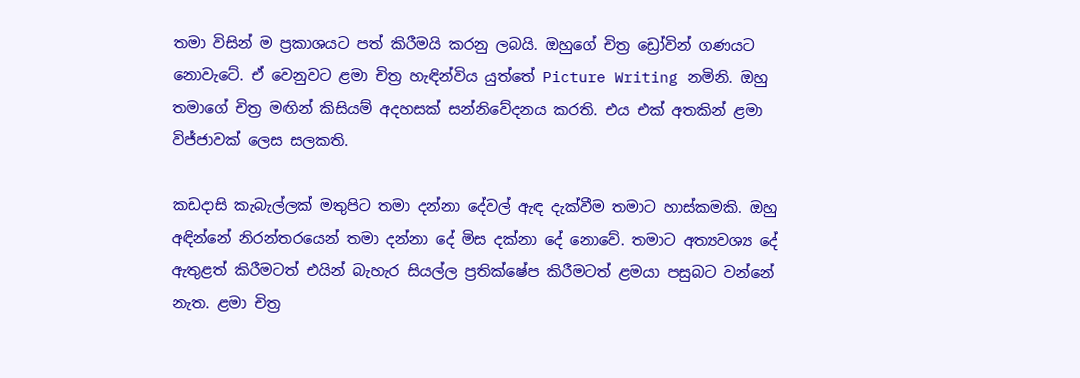තමා විසින් ම ප්‍රකාශයට පත් කිරීමයි කරනු ලබයි. ඔහුගේ චිත්‍ර ඩ්‍රෝවින් ගණයට නොවැටේ. ඒ වෙනුවට ළමා චිත්‍ර හැඳින්විය යුත්තේ Picture Writing නමිනි. ඔහු තමාගේ චිත්‍ර මඟින් කිසියම් අදහසක් සන්නිවේදනය කරති. එය එක් අතකින් ළමා විජ්ජාවක් ලෙස සලකති.

කඩදාසි කැබැල්ලක් මතුපිට තමා දන්නා දේවල් ඇඳ දැක්වීම තමාට හාස්කමකි. ඔහු අඳින්නේ නිරන්තරයෙන් තමා දන්නා දේ මිස දක්නා දේ නොවේ. තමාට අත්‍යවශ්‍ය දේ ඇතුළත් කිරීමටත් එයින් බැහැර සියල්ල ප්‍රතික්ෂේප කිරීමටත් ළමයා පසුබට වන්නේ නැත. ළමා චිත්‍ර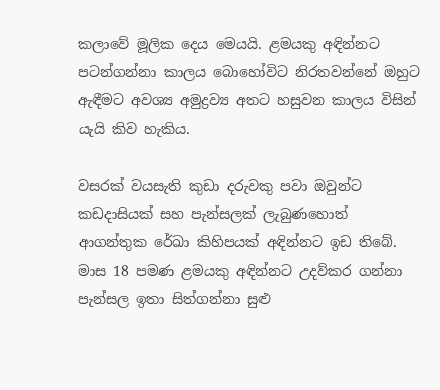කලාවේ මූලික දෙය මෙයයි. ළමයකු අඳින්නට පටන්ගන්නා කාලය බොහෝවිට නිරතවන්නේ ඔහුට ඇඳීමට අවශ්‍ය අමුද්‍රව්‍ය අතට හසුවන කාලය විසින් යැයි කිව හැකිය.

වසරක් වයසැති කුඩා දරුවකු පවා ඔවුන්ට කඩදාසියක් සහ පැන්සලක් ලැබුණහොත් ආගන්තුක රේඛා කිහිපයක් අඳින්නට ඉඩ තිබේ. මාස 18 පමණ ළමයකු අඳින්නට උදව්කර ගන්නා පැන්සල ඉතා සිත්ගන්නා සුළු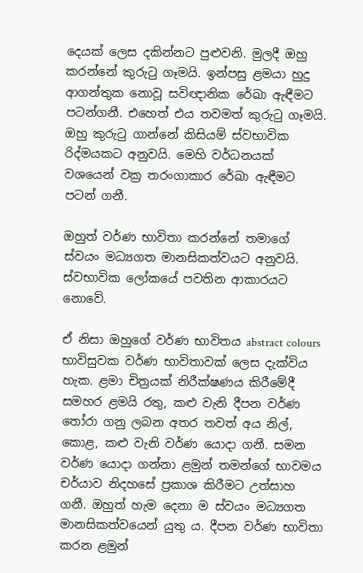දෙයක් ලෙස දකින්නට පුළුවනි. මුලදී ඔහු කරන්නේ කුරුටු ගෑමයි. ඉන්පසු ළමයා හුදු ආගන්තුක නොවූ සවිඥානික රේඛා ඇඳීමට පටන්ගනී. එහෙත් එය තවමත් කුරුටු ගෑමයි. ඔහු කුරුටු ගාන්නේ කිසියම් ස්වභාවික රිද්මයකට අනුවයි. මෙහි වර්ධනයක් වශයෙන් වක්‍ර තරංගාකාර රේඛා ඇඳීමට පටන් ගනී.

ඔහුත් වර්ණ භාවිතා කරන්නේ තමාගේ ස්වයං මධ්‍යගත මානසිකත්වයට අනුවයි. ස්වභාවික ලෝකයේ පවතින ආකාරයට නොවේ.

ඒ නිසා ඔහුගේ වර්ණ භාවිතය abstract colours භාවිසුවක වර්ණ භාවිතාවක් ලෙස දැක්විය හැක. ළමා චිත්‍රයක් නිරීක්ෂණය කිරීමේදී සමහර ළමයි රතු, කළු වැනි දීපන වර්ණ තෝරා ගනු ලබන අතර තවත් අය නිල්, කොළ, කළු වැනි වර්ණ යොදා ගනී. සමන වර්ණ යොදා ගන්නා ළමුන් තමන්ගේ භාවමය චර්යාව නිදහසේ ප්‍රකාශ කිරීමට උත්සාහ ගනී. ඔහුත් හැම දෙනා ම ස්වයං මධ්‍යගත මානසිකත්වයෙන් යුතු ය. දීපන වර්ණ භාවිතා කරන ළමුන්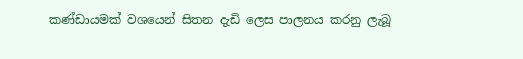කණ්ඩායමක් වශයෙන් සිතන දැඩි ලෙස පාලනය කරනු ලැබූ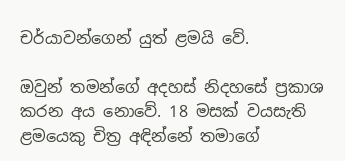චර්යාවන්ගෙන් යුත් ළමයි වේ.

ඔවුන් තමන්ගේ අදහස් නිදහසේ ප්‍රකාශ කරන අය නොවේ. 18 මසක් වයසැති ළමයෙකු චිත්‍ර අඳින්නේ තමාගේ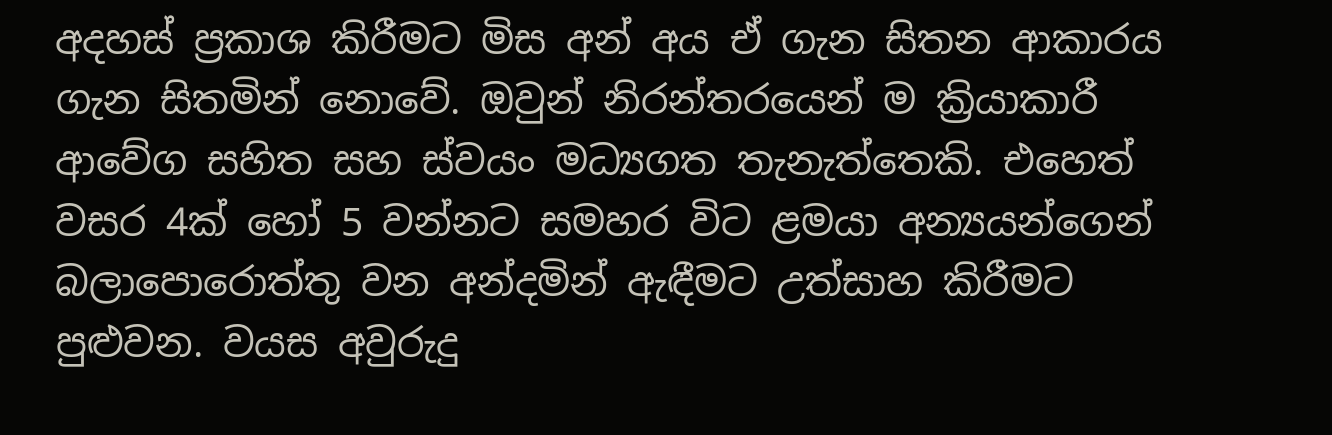අදහස් ප්‍රකාශ කිරීමට මිස අන් අය ඒ ගැන සිතන ආකාරය ගැන සිතමින් නොවේ. ඔවුන් නිරන්තරයෙන් ම ක්‍රියාකාරී ආවේග සහිත සහ ස්වයං මධ්‍යගත තැනැත්තෙකි. එහෙත් වසර 4ක් හෝ 5 වන්නට සමහර විට ළමයා අන්‍යයන්ගෙන් බලාපොරොත්තු වන අන්දමින් ඇඳීමට උත්සාහ කිරීමට පුළුවන. වයස අවුරුදු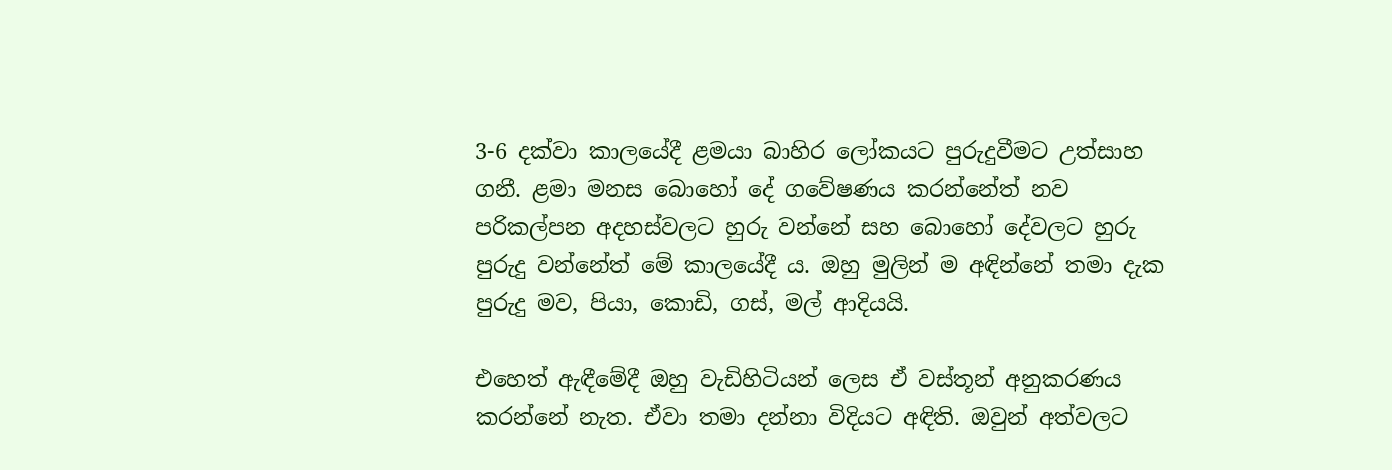3-6 දක්වා කාලයේදී ළමයා බාහිර ලෝකයට පුරුදුවීමට උත්සාහ ගනී. ළමා මනස බොහෝ දේ ගවේෂණය කරන්නේත් නව පරිකල්පන අදහස්වලට හුරු වන්නේ සහ බොහෝ දේවලට හුරු පුරුදු වන්නේත් මේ කාලයේදී ය. ඔහු මුලින් ම අඳින්නේ තමා දැක පුරුදු මව, පියා, කොඩි, ගස්, මල් ආදියයි.

එහෙත් ඇඳීමේදී ඔහු වැඩිහිටියන් ලෙස ඒ වස්තූන් අනුකරණය කරන්නේ නැත. ඒවා තමා දන්නා විදියට අඳිති. ඔවුන් අත්වලට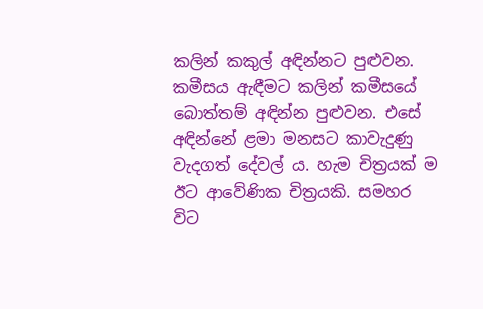කලින් කකුල් අඳින්නට පුළුවන. කමීසය ඇඳීමට කලින් කමීසයේ බොත්තම් අඳින්න පුළුවන. එසේ අඳින්නේ ළමා මනසට කාවැදුණු වැදගත් දේවල් ය. හැම චිත්‍රයක් ම ඊට ආවේණික චිත්‍රයකි. සමහර විට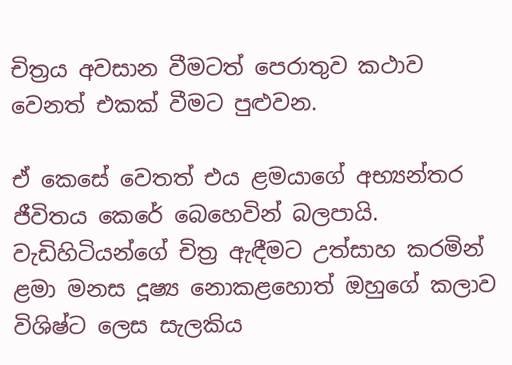චිත්‍රය අවසාන වීමටත් පෙරාතුව කථාව වෙනත් එකක් වීමට පුළුවන.

ඒ කෙසේ වෙතත් එය ළමයාගේ අභ්‍යන්තර ජීවිතය කෙරේ බෙහෙවින් බලපායි. වැඩිහිටියන්ගේ චිත්‍ර ඇඳීමට උත්සාහ කරමින් ළමා මනස දූෂ්‍ය නොකළහොත් ඔහුගේ කලාව විශිෂ්ට ලෙස සැලකිය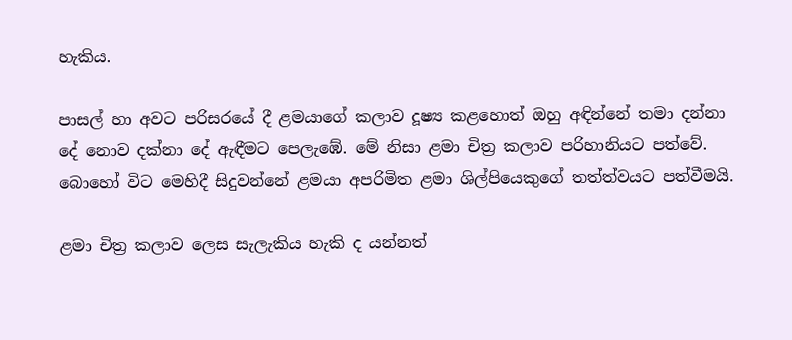හැකිය.

පාසල් හා අවට පරිසරයේ දී ළමයාගේ කලාව දූෂ්‍ය කළහොත් ඔහු අඳින්නේ තමා දන්නා දේ නොව දක්නා දේ ඇඳීමට පෙලැඹේ. මේ නිසා ළමා චිත්‍ර කලාව පරිහානියට පත්වේ. බොහෝ විට මෙහිදී සිදුවන්නේ ළමයා අපරිමිත ළමා ශිල්පියෙකුගේ තත්ත්වයට පත්වීමයි.

ළමා චිත්‍ර කලාව ලෙස සැලැකිය හැකි ද යන්නත්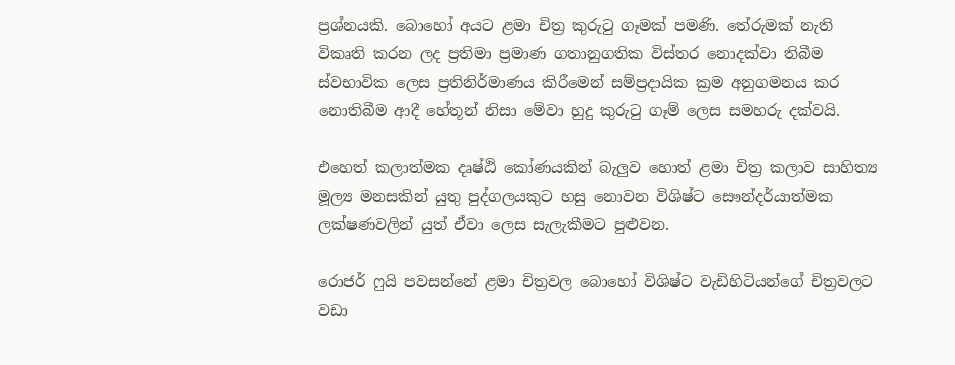ප්‍රශ්නයකි. බොහෝ අයට ළමා චිත්‍ර කුරුටු ගෑමක් පමණි. තේරුමක් නැති විකෘති කරන ලද ප්‍රතිමා ප්‍රමාණ ගතානුගතික විස්තර නොදක්වා තිබීම ස්වභාවික ලෙස ප්‍රතිනිර්මාණය කිරීමෙන් සම්ප්‍රදායික ක්‍රම අනුගමනය කර නොතිබීම ආදී හේතූන් නිසා මේවා හුදු කුරුටු ගෑම් ලෙස සමහරු දක්වයි.

එහෙත් කලාත්මක දෘෂ්ඨි කෝණයකින් බැලුව හොත් ළමා චිත්‍ර කලාව සාහිත්‍ය මූල්‍ය මනසකින් යුතු පුද්ගලයකුට හසු නොවන විශිෂ්ට සෞන්දර්යාත්මක ලක්ෂණවලින් යුත් ඒවා ලෙස සැලැකීමට පුළුවන.

රොජර් ෆුයි පවසන්නේ ළමා චිත්‍රවල බොහෝ විශිෂ්ට වැඩිහිටියන්ගේ චිත්‍රවලට වඩා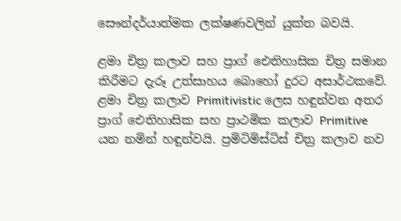සෞන්දර්යාත්මක ලක්ෂණවලින් යුක්ත බවයි.

ළමා චිත්‍ර කලාව සහ ප්‍රාග් ඓතිහාසික චිත්‍ර සමාන කිරීමට දැරූ උත්සාහය බොහෝ දුරට අසාර්ථකවේ. ළමා චිත්‍ර කලාව Primitivistic ලෙස හඳුන්වන අතර ප්‍රාග් ඓතිහාසික සහ ප්‍රාථමික කලාව Primitive යන නමින් හඳුන්වයි. ප්‍රමිටිමිස්ටිස් චිත්‍ර කලාව නව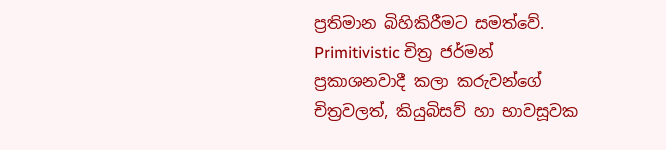ප්‍රතිමාන බිහිකිරීමට සමත්වේ. Primitivistic චිත්‍ර ජර්මන් ප්‍රකාශනවාදී කලා කරුවන්ගේ චිත්‍රවලත්, කියුබිසව් හා භාවසූවක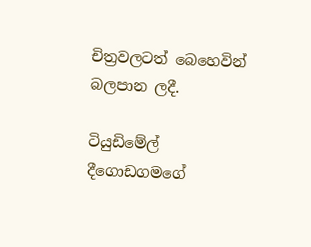චිත්‍රවලටත් බෙහෙවින් බලපාන ලදී.

ටියුඩිමේල් දීගොඩගමගේ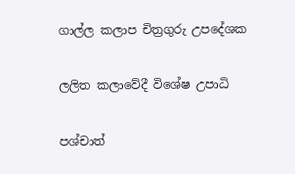ගාල්ල කලාප චිත්‍රගුරු උපදේශක

ලලිත කලාවේදී විශේෂ උපාධි

පශ්චාත්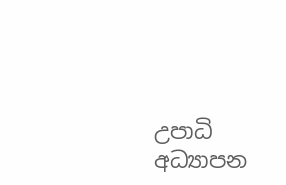උපාධි අධ්‍යාපන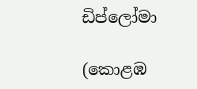ඩිප්ලෝමා

(කොළඹ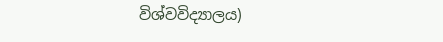විශ්වවිද්‍යාලය)